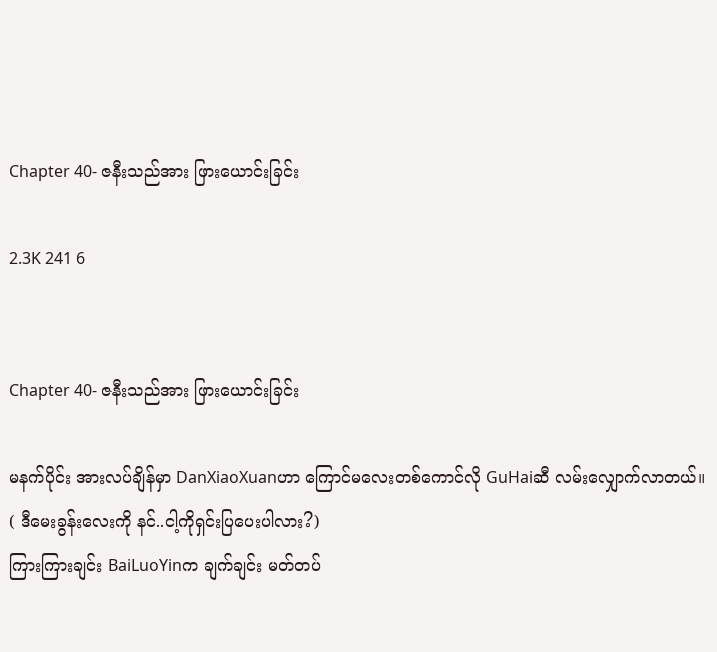Chapter 40- ဇနီးသည်အား ဖြားယောင်းခြင်း

2.3K 241 6


Chapter 40- ဇနီးသည်အား ဖြားယောင်းခြင်း

မနက်ပိုင်း အားလပ်ချိန်မှာ DanXiaoXuanဟာ ကြောင်မလေးတစ်ကောင်လို GuHaiဆီ လမ်းလျှောက်လာတယ်။
( ဒီမေးခွန်းလေးကို နင်..ငါ့ကိုရှင်းပြပေးပါလား?)
ကြားကြားချင်း BaiLuoYinက ချက်ချင်း မတ်တပ်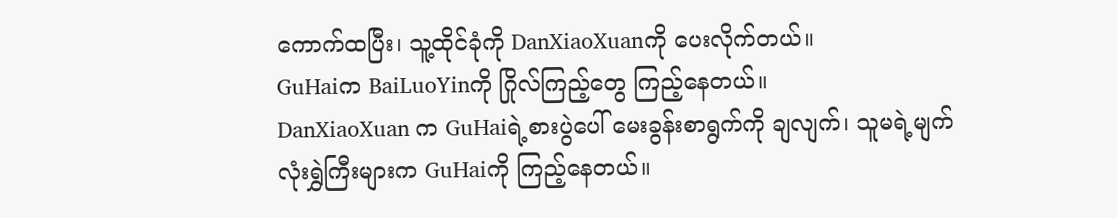ကောက်ထပြီး၊ သူ့ထိုင်ခုံကို DanXiaoXuanကို ပေးလိုက်တယ်။
GuHaiက BaiLuoYinကို ဂြိုလ်ကြည့်တွေ ကြည့်နေတယ်။
DanXiaoXuan က GuHaiရဲ့စားပွဲပေါ် မေးခွန်းစာရွက်ကို ချလျက်၊ သူမရဲ့မျက်လုံးရွှဲကြီးများက GuHaiကို ကြည့်နေတယ်။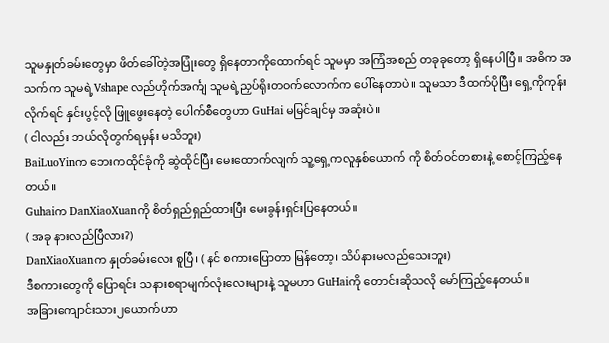သူမနှုတ်ခမ်းတွေမှာ ဖိတ်ခေါ်တဲ့အပြုံးတွေ ရှိနေတာကိုထောက်ရင် သူမမှာ အကြံအစည် တခုခုတော့ ရှိနေပါပြီ။ အဓိက အသက်က သူမရဲ့Vshape လည်ဟိုက်အင်္ကျ သူမရဲ့ညှပ်ရိုးတဝက်လောက်က ပေါ်နေတာပဲ။ သူမသာ ဒီထက်ပိုပြီး ရှေ့ကိုကုန်းလိုက်ရင် နှင်းပွင့်လို ဖြူဖွေးနေတဲ့ ပေါက်စီတွေဟာ GuHai မမြင်ချင်မှ အဆုံးပဲ။
( ငါလည်း ဘယ်လိုတွက်ရမှန်း မသိဘူး)
BaiLuoYinက ဘေးကထိုင်ခုံကို ဆွဲထိုင်ပြီး မေးထောက်လျက် သူ့ရှေ့ကလူနှစ်ယောက် ကို စိတ်ဝင်တစားနဲ့ စောင့်ကြည့်နေတယ်။
Guhaiက DanXiaoXuanကို စိတ်ရှည်ရှည်ထားပြီး မေးခွန်းရှင်းပြနေတယ်။
( အခု နားလည်ပြီလား?)
DanXiaoXuanက နှုတ်ခမ်းလေး စူပြီ၊ ( နင် စကားပြောတာ မြန်တော့၊ သိပ်နားမလည်သေးဘူး)
ဒီစကားတွေကို ပြောရင်း သနားစရာမျက်လုံးလေးများနဲ့ သူမဟာ GuHaiကို တောင်းဆိုသလို မော်ကြည့်နေတယ်။
အခြားကျောင်းသား၂ယောက်ဟာ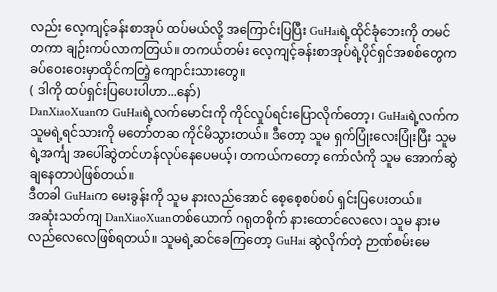လည်း လေ့ကျင့်ခန်းစာအုပ် ထပ်မယ်လို့ အကြောင်းပြပြီး GuHaiရဲ့ထိုင်ခုံဘေးကို တမင်တကာ ချဉ်းကပ်လာကတြယ်။ တကယ်တမ်း လေ့ကျင့်ခန်းစာအုပ်ရဲ့ပိုင်ရှင်အစစ်တွေက ခပ်ဝေးဝေးမှာထိုင်ကတြဲ့ ကျောင်းသားတွေ။
( ဒါကို ထပ်ရှင်းပြပေးပါဟာ...နော်)
DanXiaoXuanက GuHaiရဲ့လက်မောင်းကို ကိုင်လှုပ်ရင်းပြောလိုက်တော့၊ GuHaiရဲ့လက်က သူမရဲ့ရင်သားကို မတော်တဆ ကိုင်မိသွားတယ်။ ဒီတော့ သူမ ရှက်ပြုံးလေးပြုံးပြီး သူမရဲ့အင်္ကျ အပေါ်ဆွဲတင်ဟန်လုပ်နေပေမယ့်၊ တကယ်ကတော့ ကော်လံကို သူမ အောက်ဆွဲချနေတာပဲဖြစ်တယ်။
ဒီတခါ GuHaiက မေးခွန်းကို သူမ နားလည်အောင် စေ့စေ့စပ်စပ် ရှင်းပြပေးတယ်။
အဆုံးသတ်ကျ DanXiaoXuanတစ်ယောက် ဂရုတစိုက် နားထောင်လေလေ၊ သူမ နားမလည်လေလေဖြစ်ရတယ်။ သူမရဲ့ဆင်ခေကြတော့ GuHai ဆွဲလိုက်တဲ့ ဉာဏ်စမ်းမေ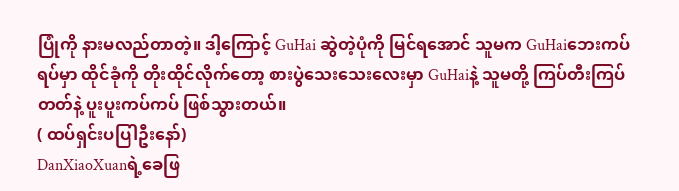ပြုံကို နားမလည်တာတဲ့။ ဒါ့ကြောင့် GuHai ဆွဲတဲ့ပုံကို မြင်ရအောင် သူမက GuHaiဘေးကပ်ရပ်မှာ ထိုင်ခုံကို တိုးထိုင်လိုက်တော့ စားပွဲသေးသေးလေးမှာ GuHaiနဲ့ သူမတို့ ကြပ်တီးကြပ်တတ်နဲ့ ပူးပူးကပ်ကပ် ဖြစ်သွားတယ်။
( ထပ်ရှင်းပပြါဦးနော်)
DanXiaoXuanရဲ့ခေဖြ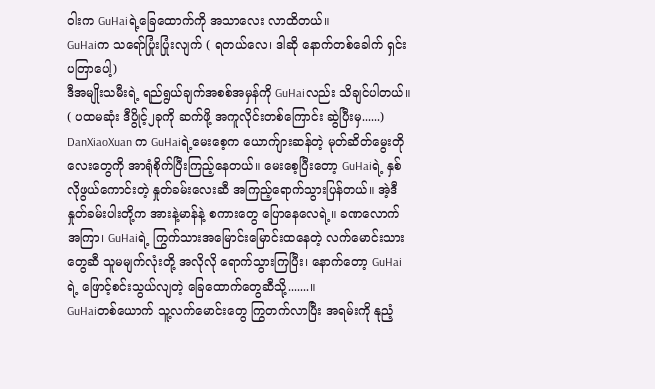ဝါးက GuHaiရဲ့ခြေထောက်ကို အသာလေး လာထိတယ်။
GuHaiက သရော်ပြုံးပြုံးလျက် ( ရတယ်လေ၊ ဒါဆို နောက်တစ်ခေါက် ရှင်းပတြာပေါ့)
ဒီအမျိုးသမီးရဲ့ ရည်ရွယ်ချက်အစစ်အမှန်ကို GuHaiလည်း သိချင်ပါတယ်။
( ပထမဆုံး ဒီပွိုင့်၂ခုကို ဆက်ဖို့ အကူလိုင်းတစ်ကြောင်း ဆွဲပြီးမှ......)
DanXiaoXuan က GuHaiရဲ့မေးစေ့က ယောက်ျားဆန်တဲ့ မုတ်ဆိတ်မွေးတိုလေးတွေကို အာရုံစိုက်ပြီးကြည့်နေတယ်။ မေးစေ့ပြီးတော့ GuHaiရဲ့ နှစ်လိုဖွယ်ကောင်းတဲ့ နှုတ်ခမ်းလေးဆီ အကြည့်ရောက်သွားပြန်တယ်။ အဲ့ဒီ နှုတ်ခမ်းပါးတို့က အားနဲ့မာန်နဲ့ စကားတွေ ပြောနေလေရဲ့။ ခဏလောက်အကြာ၊ GuHaiရဲ့ ကြွက်သားအမြောင်းမြောင်းထနေတဲ့ လက်မောင်းသားတွေဆီ သူမမျက်လုံးတို့ အလိုလို ရောက်သွားကြပြီး၊ နောက်တော့ GuHaiရဲ့ ဖြောင့်စင်းသွယ်လျတဲ့ ခြေထောက်တွေဆီသို့.......။
GuHaiတစ်ယောက် သူ့လက်မောင်းတွေ ကြွတက်လာပြီး အရမ်းကို နုညံ့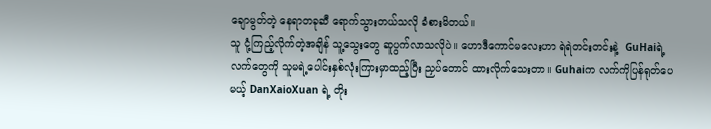ချောမွတ်တဲ့ နေရာတခုဆီ ရောက်သွားတယ်သလို ခံစားမိတယ်။
သူ ငုံ့ကြည့်လိုက်တဲ့အချိန် သူ့သွေးတွေ ဆူပွက်လာသလိုပဲ။ ဟောဒီကောင်မလေးဟာ ရဲရဲတင်းတင်းနဲ့  GuHaiရဲ့လက်တွေကို သူမရဲ့ပေါင်းနှစ်လုံးကြားမှာထည့်ပြီး ညှပ်တောင် ထားလိုက်သေးတာ။ Guhaiက လက်ကိုပြန်ရုတ်ပေမယ့် DanXaioXuan ရဲ့ တိုး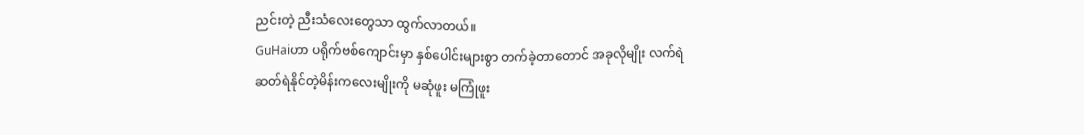ညင်းတဲ့ ညီးသံလေးတွေသာ ထွက်လာတယ်။
GuHaiဟာ ပရိုက်ဗစ်ကျောင်းမှာ နှစ်ပေါင်းများစွာ တက်ခဲ့တာတောင် အခုလိုမျိုး လက်ရဲဆတ်ရဲနိုင်တဲ့မိန်းကလေးမျိုးကို မဆုံဖူး မကြုံဖူး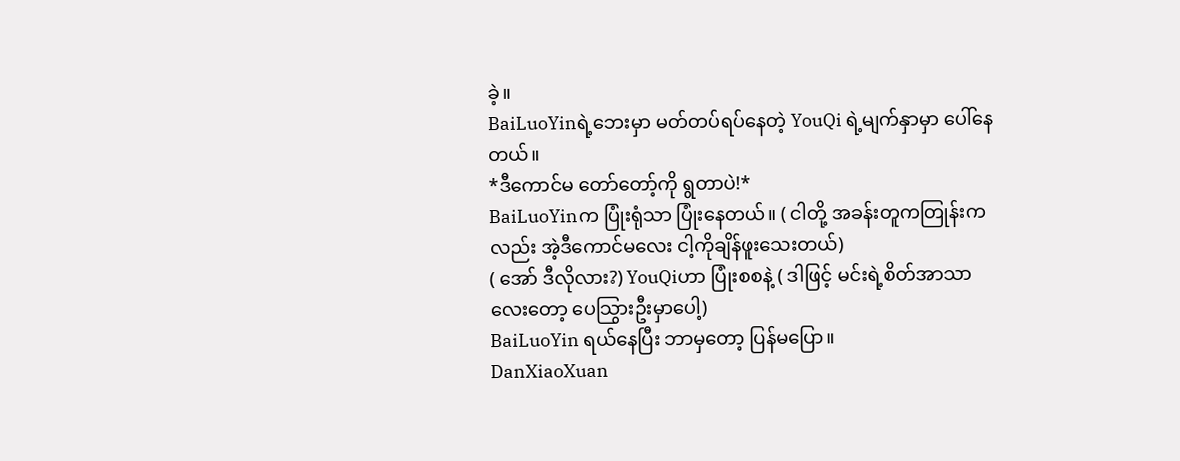ခဲ့။
BaiLuoYinရဲ့ဘေးမှာ မတ်တပ်ရပ်နေတဲ့ YouQi ရဲ့မျက်နှာမှာ ပေါ်နေတယ်။
*ဒီကောင်မ တော်တော့်ကို ရွတာပဲ!*
BaiLuoYinက ပြုံးရုံသာ ပြုံးနေတယ်။ ( ငါတို့ အခန်းတူကတြုန်းကလည်း အဲ့ဒီကောင်မလေး ငါ့ကိုချိန်ဖူးသေးတယ်)
( အော် ဒီလိုလား?) YouQiဟာ ပြုံးစစနဲ့ ( ဒါဖြင့် မင်းရဲ့စိတ်အာသာလေးတော့ ပေသြွားဦးမှာပေါ့)
BaiLuoYin ရယ်နေပြီး ဘာမှတော့ ပြန်မပြော။
DanXiaoXuan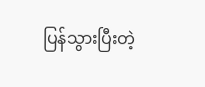ပြန်သွားပြီးတဲ့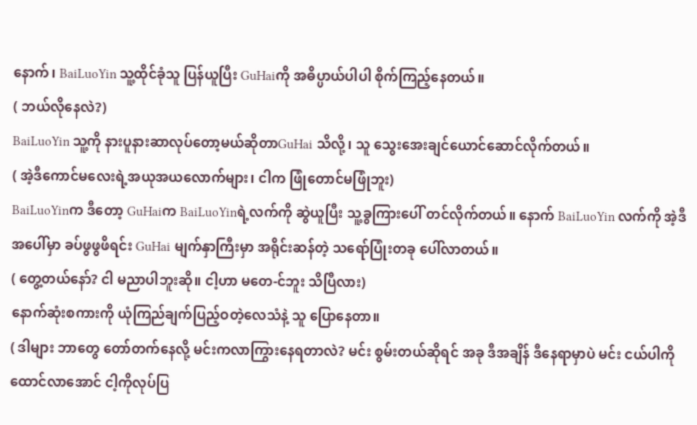နောက်၊ BaiLuoYin သူ့ထိုင်ခုံသူ ပြန်ယူပြီး GuHaiကို အဓိပ္ပာယ်ပါပါ စိုက်ကြည့်နေတယ်။
( ဘယ်လိုနေလဲ?)
BaiLuoYin သူ့ကို နားပူနားဆာလုပ်တော့မယ်ဆိုတာGuHai သိလို့၊ သူ သွေးအေးချင်ယောင်ဆောင်လိုက်တယ်။
( အဲ့ဒီကောင်မလေးရဲ့အယုအယလောက်များ၊ ငါက ဖြုံတောင်မဖြုံဘူး)
BaiLuoYinက ဒီတော့ GuHaiက BaiLuoYinရဲ့လက်ကို ဆွဲယူပြီး သူ့ခွကြားပေါ် တင်လိုက်တယ်။ နောက် BaiLuoYin လက်ကို အဲ့ဒီအပေါ်မှာ ခပ်ဖွဖွဖိရင်း GuHai မျက်နှာကြီးမှာ အရိုင်းဆန်တဲ့ သရော်ပြုံးတခု ပေါ်လာတယ်။
( တွေ့တယ်နော်? ငါ မညာပါဘူးဆို။ ငါ့ဟာ မတေ-င်ဘူး သိပြီလား)
နောက်ဆုံးစကားကို ယုံကြည်ချက်ပြည့်ဝတဲ့လေသံနဲ့ သူ ပြောနေတာ။
( ဒါများ ဘာတွေ တော်တက်နေလို့ မင်းကလာကြွားနေရတာလဲ? မင်း စွမ်းတယ်ဆိုရင် အခု ဒီအချိန် ဒီနေရာမှာပဲ မင်း ငယ်ပါကို ထောင်လာအောင် ငါ့ကိုလုပ်ပြ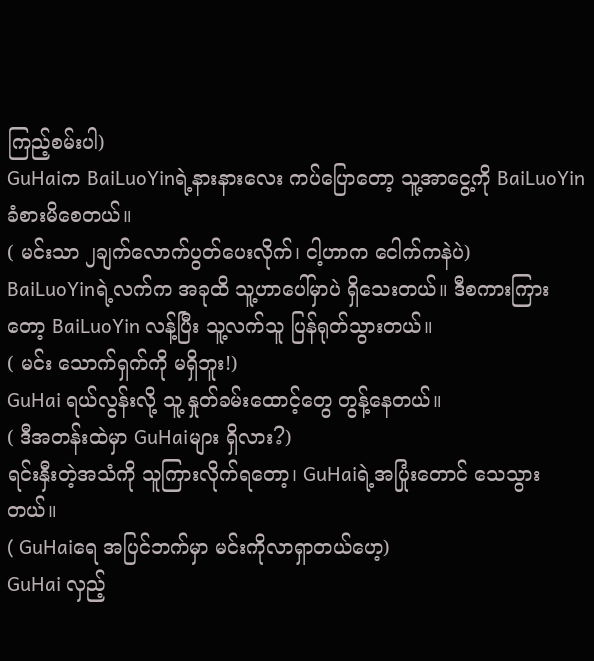ကြည့်စမ်းပါ)
GuHaiက BaiLuoYinရဲ့နားနားလေး ကပ်ပြောတော့ သူ့အာငွေ့ကို BaiLuoYin ခံစားမိစေတယ်။
( မင်းသာ ၂ချက်လောက်ပွတ်ပေးလိုက်၊ ငါ့ဟာက ငေါက်ကနဲပဲ)
BaiLuoYinရဲ့လက်က အခုထိ သူ့ဟာပေါ်မှာပဲ ရှိသေးတယ်။ ဒီစကားကြားတော့ BaiLuoYin လန့်ပြီး သူ့လက်သူ ပြန်ရုတ်သွားတယ်။
( မင်း သောက်ရှက်ကို မရှိဘူး!)
GuHai ရယ်လွန်းလို့ သူ့ နှုတ်ခမ်းထောင့်တွေ တွန့်နေတယ်။
( ဒီအတန်းထဲမှာ GuHaiများ ရှိလား?)
ရင်းနှီးတဲ့အသံကို သူကြားလိုက်ရတော့၊ GuHaiရဲ့အပြုံးတောင် သေသွားတယ်။
( GuHaiရေ အပြင်ဘက်မှာ မင်းကိုလာရှာတယ်ဟေ့)
GuHai လှည့်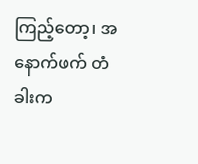ကြည့်တော့၊ အနောက်ဖက် တံခါးက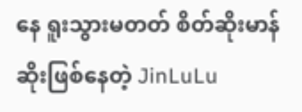နေ ရူးသွားမတတ် စိတ်ဆိုးမာန်ဆိုးဖြစ်နေတဲ့ JinLuLu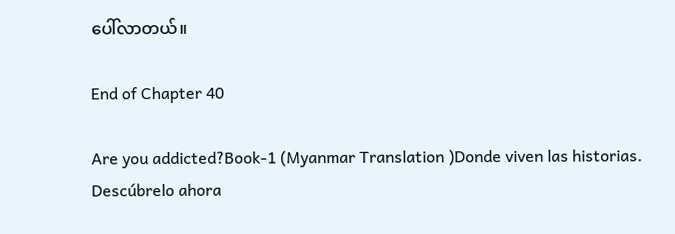ပေါ်လာတယ်။

End of Chapter 40

Are you addicted?Book-1 (Myanmar Translation )Donde viven las historias. Descúbrelo ahora